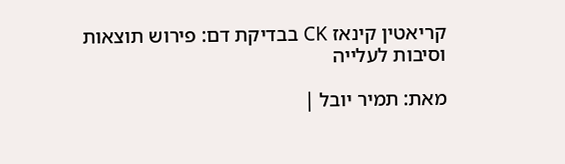קריאטין קינאז CK בבדיקת דם: פירוש תוצאות וסיבות לעלייה

מאת: תמיר יובל |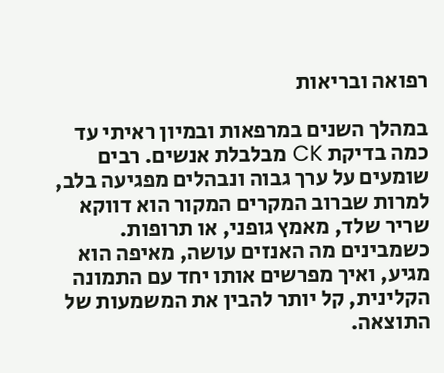רפואה ובריאות

במהלך השנים במרפאות ובמיון ראיתי עד כמה בדיקת CK מבלבלת אנשים. רבים שומעים על ערך גבוה ונבהלים מפגיעה בלב, למרות שברוב המקרים המקור הוא דווקא שריר שלד, מאמץ גופני, או תרופות. כשמבינים מה האנזים עושה, מאיפה הוא מגיע, ואיך מפרשים אותו יחד עם התמונה הקלינית, קל יותר להבין את המשמעות של התוצאה.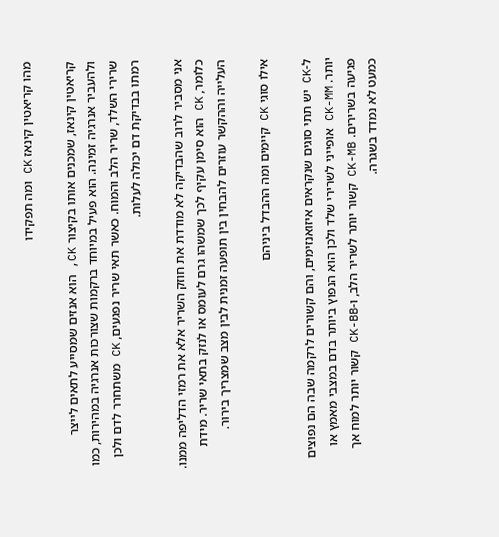מהו קריאטין קינאז CK ומה תפקידו

קריאטין קינאז, שמכנים אותו בקיצור CK, הוא אנזים שמסייע לתאים לייצר ולהעביר אנרגיה זמינה. הוא פעיל במיוחד ברקמות שצורכות אנרגיה במהירות, כמו שרירי השלד, שריר הלב והמוח. כאשר תאי שריר נפגעים, CK משתחרר לדם ולכן רמתו בבדיקת דם יכולה לעלות.

אני מסביר לרוב שהבדיקה לא מודדת את חוזק השריר אלא את רמזי הדליפה ממנו. כלומר, CK הוא סימן עקיף לכך שמשהו גרם לעומס או לנזק בתאי שריר. מידת העלייה וההקשר עוזרים להבחין בין תופעה זמנית לבין מצב שמצריך בירור.

אילו סוגי CK קיימים ומה ההבדל ביניהם

ל-CK יש תתי סוגים שנקראים איזואנזימים, והם קשורים לרקמה שבה הם נפוצים יותר. CK-MM אופייני לשרירי שלד ולכן הוא הנפוץ ביותר בדם במצבי מאמץ או פגיעה בשרירים. CK-MB קשור יותר לשריר הלב, ו-CK-BB קשור יותר למוח אך כמעט לא נמדד בשגרה.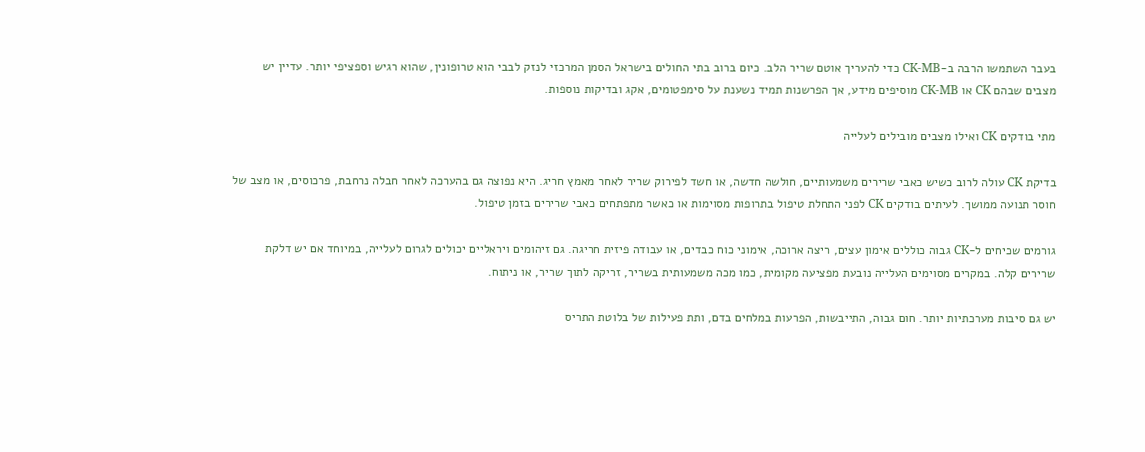בעבר השתמשו הרבה ב-CK-MB כדי להעריך אוטם שריר הלב. כיום ברוב בתי החולים בישראל הסמן המרכזי לנזק לבבי הוא טרופונין, שהוא רגיש וספציפי יותר. עדיין יש מצבים שבהם CK או CK-MB מוסיפים מידע, אך הפרשנות תמיד נשענת על סימפטומים, אקג ובדיקות נוספות.

מתי בודקים CK ואילו מצבים מובילים לעלייה

בדיקת CK עולה לרוב כשיש כאבי שרירים משמעותיים, חולשה חדשה, או חשד לפירוק שריר לאחר מאמץ חריג. היא נפוצה גם בהערכה לאחר חבלה נרחבת, פרכוסים, או מצב של חוסר תנועה ממושך. לעיתים בודקים CK לפני התחלת טיפול בתרופות מסוימות או כאשר מתפתחים כאבי שרירים בזמן טיפול.

גורמים שכיחים ל-CK גבוה כוללים אימון עצים, ריצה ארוכה, אימוני כוח כבדים, או עבודה פיזית חריגה. גם זיהומים ויראליים יכולים לגרום לעלייה, במיוחד אם יש דלקת שרירים קלה. במקרים מסוימים העלייה נובעת מפציעה מקומית, כמו מכה משמעותית בשריר, זריקה לתוך שריר, או ניתוח.

יש גם סיבות מערכתיות יותר. חום גבוה, התייבשות, הפרעות במלחים בדם, ותת פעילות של בלוטת התריס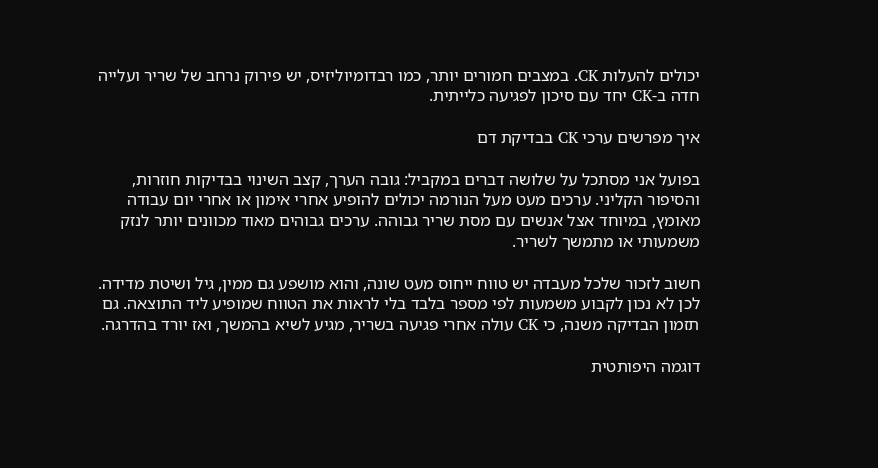יכולים להעלות CK. במצבים חמורים יותר, כמו רבדומיוליזיס, יש פירוק נרחב של שריר ועלייה חדה ב-CK יחד עם סיכון לפגיעה כלייתית.

איך מפרשים ערכי CK בבדיקת דם

בפועל אני מסתכל על שלושה דברים במקביל: גובה הערך, קצב השינוי בבדיקות חוזרות, והסיפור הקליני. ערכים מעט מעל הנורמה יכולים להופיע אחרי אימון או אחרי יום עבודה מאומץ, במיוחד אצל אנשים עם מסת שריר גבוהה. ערכים גבוהים מאוד מכוונים יותר לנזק משמעותי או מתמשך לשריר.

חשוב לזכור שלכל מעבדה יש טווח ייחוס מעט שונה, והוא מושפע גם ממין, גיל ושיטת מדידה. לכן לא נכון לקבוע משמעות לפי מספר בלבד בלי לראות את הטווח שמופיע ליד התוצאה. גם תזמון הבדיקה משנה, כי CK עולה אחרי פגיעה בשריר, מגיע לשיא בהמשך, ואז יורד בהדרגה.

דוגמה היפותטית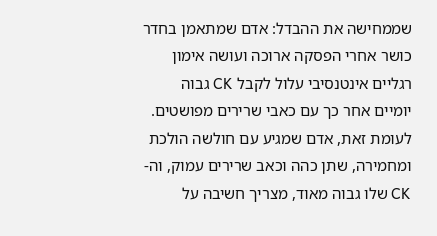שממחישה את ההבדל: אדם שמתאמן בחדר כושר אחרי הפסקה ארוכה ועושה אימון רגליים אינטנסיבי עלול לקבל CK גבוה יומיים אחר כך עם כאבי שרירים מפושטים. לעומת זאת, אדם שמגיע עם חולשה הולכת ומחמירה, שתן כהה וכאב שרירים עמוק, וה-CK שלו גבוה מאוד, מצריך חשיבה על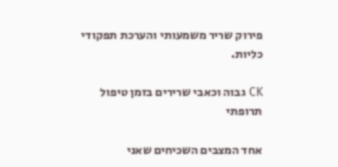פירוק שריר משמעותי והערכת תפקודי כליות.

CK גבוה וכאבי שרירים בזמן טיפול תרופתי

אחד המצבים השכיחים שאני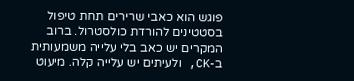פוגש הוא כאבי שרירים תחת טיפול בסטטינים להורדת כולסטרול. ברוב המקרים יש כאב בלי עלייה משמעותית ב-CK, ולעיתים יש עלייה קלה. מיעוט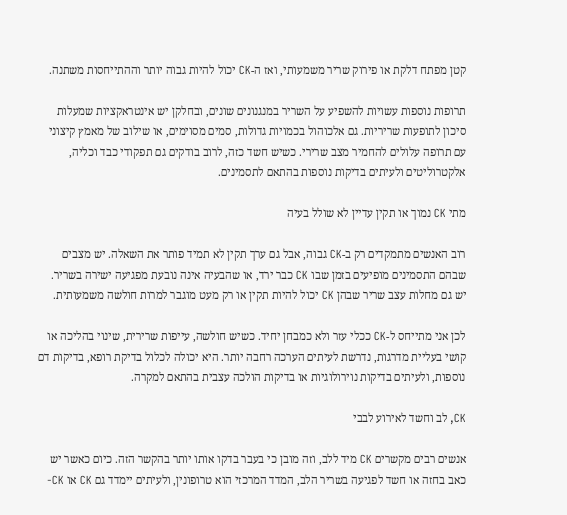קטן מפתח דלקת או פירוק שריר משמעותי, ואז ה-CK יכול להיות גבוה יותר וההתייחסות משתנה.

תרופות נוספות עשויות להשפיע על השריר במנגנונים שונים, ובחלקן יש אינטראקציות שמעלות סיכון לתופעות שריריות. גם אלכוהול בכמויות גדולות, סמים מסוימים, או שילוב של מאמץ קיצוני עם תרופה עלולים להחמיר מצב שרירי. כשיש חשד כזה, לרוב בודקים גם תפקודי כבד וכליה, אלקטרוליטים ולעיתים בדיקות נוספות בהתאם לתסמינים.

מתי CK נמוך או תקין עדיין לא שולל בעיה

רוב האנשים מתמקדים רק ב-CK גבוה, אבל גם ערך תקין לא תמיד פותר את השאלה. יש מצבים שבהם התסמינים מופיעים בזמן שבו CK כבר ירד, או שהבעיה אינה נובעת מפגיעה ישירה בשריר. יש גם מחלות עצב שריר שבהן CK יכול להיות תקין או רק מעט מוגבר למרות חולשה משמעותית.

לכן אני מתייחס ל-CK ככלי עזר ולא כמבחן יחיד. כשיש חולשה, עייפות שרירית, שינוי בהליכה או קושי בעליית מדרגות, נדרשת לעיתים הערכה רחבה יותר. היא יכולה לכלול בדיקת רופא, בדיקות דם נוספות, ולעיתים בדיקות נוירולוגיות או בדיקות הולכה עצבית בהתאם למקרה.

CK, לב וחשד לאירוע לבבי

אנשים רבים מקשרים CK מיד ללב, וזה מובן כי בעבר בדקו אותו יותר בהקשר הזה. כיום כאשר יש כאב בחזה או חשד לפגיעה בשריר הלב, המדד המרכזי הוא טרופונין, ולעיתים יימדד גם CK או CK-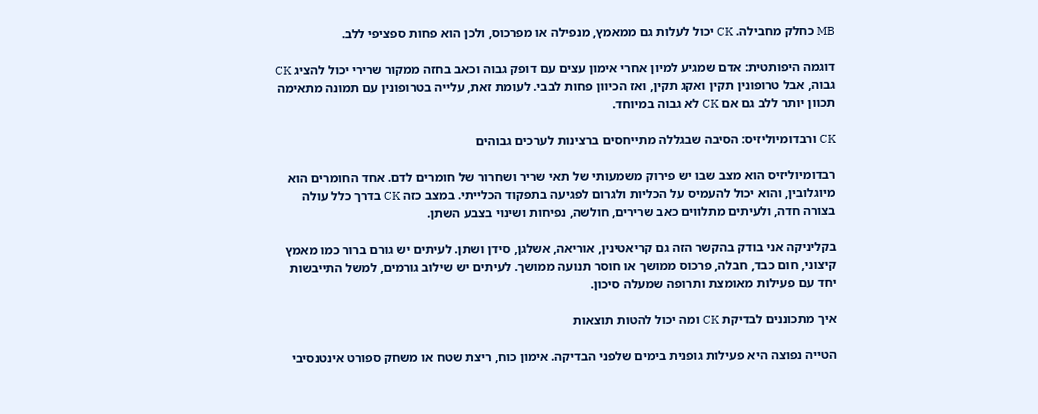MB כחלק מחבילה. CK יכול לעלות גם ממאמץ, מנפילה או מפרכוס, ולכן הוא פחות ספציפי ללב.

דוגמה היפותטית: אדם שמגיע למיון אחרי אימון עצים עם דופק גבוה וכאב בחזה ממקור שרירי יכול להציג CK גבוה, אבל טרופונין תקין ואקג תקין, ואז הכיוון פחות לבבי. לעומת זאת, עלייה בטרופונין עם תמונה מתאימה תכוון יותר ללב גם אם CK לא גבוה במיוחד.

CK ורבדומיוליזיס: הסיבה שבגללה מתייחסים ברצינות לערכים גבוהים

רבדומיוליזיס הוא מצב שבו יש פירוק משמעותי של תאי שריר ושחרור של חומרים לדם. אחד החומרים הוא מיוגלובין, והוא יכול להעמיס על הכליות ולגרום לפגיעה בתפקוד הכלייתי. במצב כזה CK בדרך כלל עולה בצורה חדה, ולעיתים מתלווים כאב שרירים, חולשה, נפיחות ושינוי בצבע השתן.

בקליניקה אני בודק בהקשר הזה גם קריאטינין, אוריאה, אשלגן, סידן ושתן. לעיתים יש גורם ברור כמו מאמץ קיצוני, חום כבד, חבלה, פרכוס ממושך או חוסר תנועה ממושך. לעיתים יש שילוב גורמים, למשל התייבשות יחד עם פעילות מאומצת ותרופה שמעלה סיכון.

איך מתכוננים לבדיקת CK ומה יכול להטות תוצאות

הטייה נפוצה היא פעילות גופנית בימים שלפני הבדיקה. אימון כוח, ריצת שטח או משחק ספורט אינטנסיבי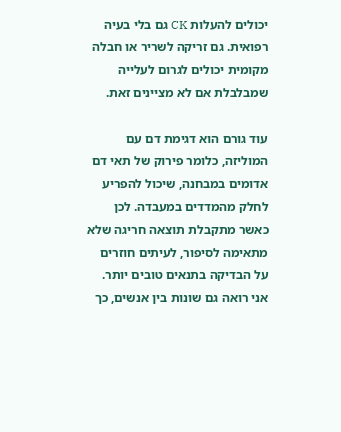יכולים להעלות CK גם בלי בעיה רפואית. גם זריקה לשריר או חבלה מקומית יכולים לגרום לעלייה שמבלבלת אם לא מציינים זאת.

עוד גורם הוא דגימת דם עם המוליזה, כלומר פירוק של תאי דם אדומים במבחנה, שיכול להפריע לחלק מהמדדים במעבדה. לכן כאשר מתקבלת תוצאה חריגה שלא מתאימה לסיפור, לעיתים חוזרים על הבדיקה בתנאים טובים יותר. אני רואה גם שונות בין אנשים, כך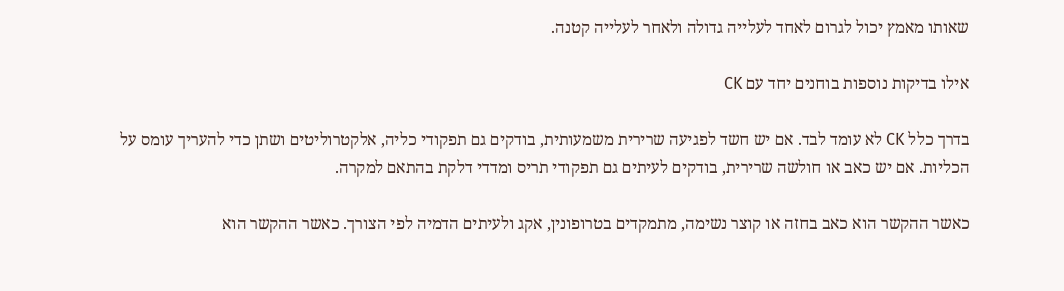שאותו מאמץ יכול לגרום לאחד לעלייה גדולה ולאחר לעלייה קטנה.

אילו בדיקות נוספות בוחנים יחד עם CK

בדרך כלל CK לא עומד לבד. אם יש חשד לפגיעה שרירית משמעותית, בודקים גם תפקודי כליה, אלקטרוליטים ושתן כדי להעריך עומס על הכליות. אם יש כאב או חולשה שרירית, בודקים לעיתים גם תפקודי תריס ומדדי דלקת בהתאם למקרה.

כאשר ההקשר הוא כאב בחזה או קוצר נשימה, מתמקדים בטרופונין, אקג ולעיתים הדמיה לפי הצורך. כאשר ההקשר הוא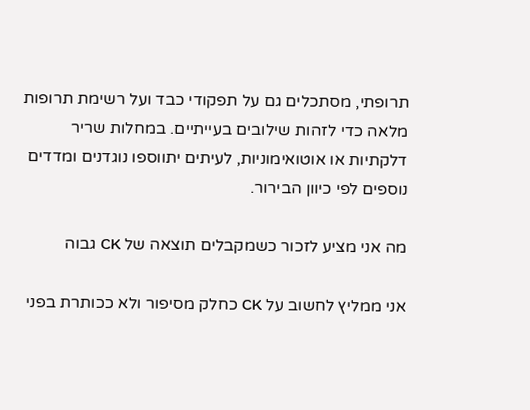תרופתי, מסתכלים גם על תפקודי כבד ועל רשימת תרופות מלאה כדי לזהות שילובים בעייתיים. במחלות שריר דלקתיות או אוטואימוניות, לעיתים יתווספו נוגדנים ומדדים נוספים לפי כיוון הבירור.

מה אני מציע לזכור כשמקבלים תוצאה של CK גבוה

אני ממליץ לחשוב על CK כחלק מסיפור ולא ככותרת בפני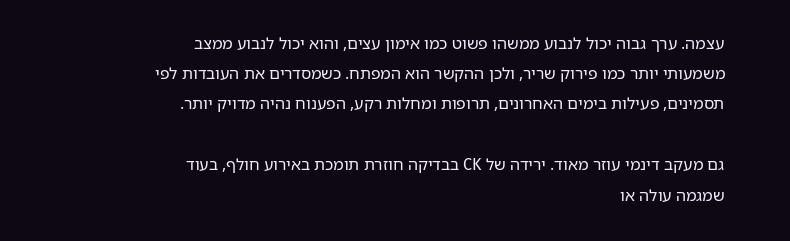עצמה. ערך גבוה יכול לנבוע ממשהו פשוט כמו אימון עצים, והוא יכול לנבוע ממצב משמעותי יותר כמו פירוק שריר, ולכן ההקשר הוא המפתח. כשמסדרים את העובדות לפי תסמינים, פעילות בימים האחרונים, תרופות ומחלות רקע, הפענוח נהיה מדויק יותר.

גם מעקב דינמי עוזר מאוד. ירידה של CK בבדיקה חוזרת תומכת באירוע חולף, בעוד שמגמה עולה או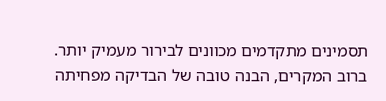תסמינים מתקדמים מכוונים לבירור מעמיק יותר. ברוב המקרים, הבנה טובה של הבדיקה מפחיתה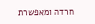חרדה ומאפשרת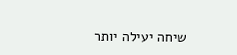שיחה יעילה יותר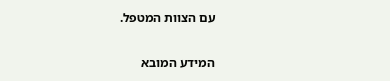עם הצוות המטפל.

המידע המובא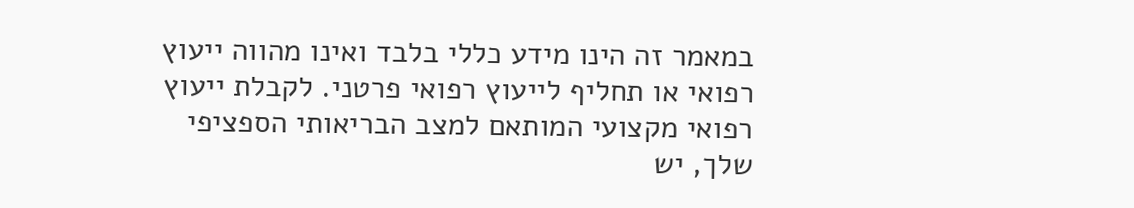במאמר זה הינו מידע כללי בלבד ואינו מהווה ייעוץ רפואי או תחליף לייעוץ רפואי פרטני. לקבלת ייעוץ רפואי מקצועי המותאם למצב הבריאותי הספציפי שלך, יש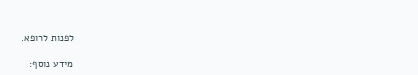לפנות לרופא.

מידע נוסף: